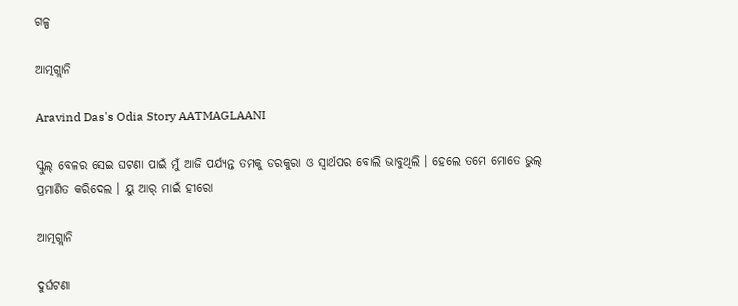ଗଳ୍ପ

ଆତ୍ମଗ୍ଲାନି

Aravind Das's Odia Story AATMAGLAANI

ସ୍କୁଲ୍‌ ବେଳର ସେଇ ଘଟଣା ପାଇଁ ମୁଁ ଆଜି ପର୍ଯ୍ୟନ୍ତ ତମକୁ ଡରକୁରା ଓ ସ୍ୱାର୍ଥପର ବୋଲି ଭାବୁଥିଲି । ହେଲେ ତମେ ମୋତେ ଭୁଲ୍ ପ୍ରମାଣିତ କରିଦେଲ । ୟୁ ଆର୍ ମାଇଁ ହୀରୋ

ଆତ୍ମଗ୍ଲାନି

ଦୁର୍ଘଟଣା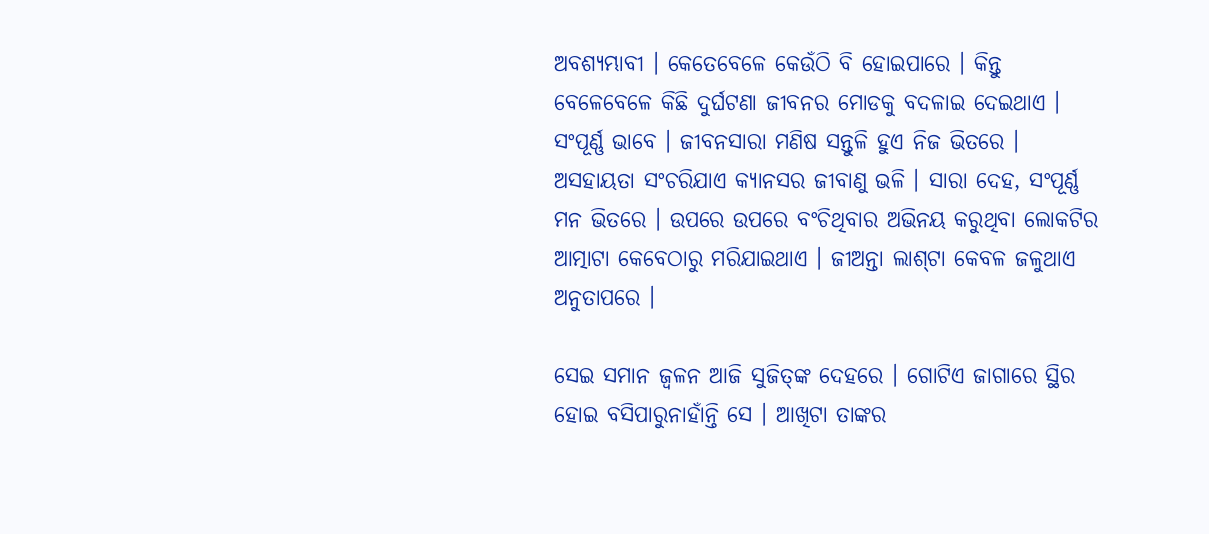ଅବଶ୍ୟମ୍ଭାବୀ । କେତେବେଳେ କେଉଁଠି ବି ହୋଇପାରେ । କିନ୍ତୁ ବେଳେବେଳେ କିଛି ଦୁର୍ଘଟଣା ଜୀବନର ମୋଡକୁ ବଦଳାଇ ଦେଇଥାଏ । ସଂପୂର୍ଣ୍ଣ ଭାବେ । ଜୀବନସାରା ମଣିଷ ସନ୍ତୁଳି ହୁଏ ନିଜ ଭିତରେ । ଅସହାୟତା ସଂଚରିଯାଏ କ୍ୟାନସର ଜୀବାଣୁ ଭଳି । ସାରା ଦେହ, ସଂପୂର୍ଣ୍ଣ ମନ ଭିତରେ । ଉପରେ ଉପରେ ବଂଚିଥିବାର ଅଭିନୟ କରୁଥିବା ଲୋକଟିର ଆତ୍ମାଟା କେବେଠାରୁ ମରିଯାଇଥାଏ । ଜୀଅନ୍ତା ଲାଶ୍‌ଟା କେବଳ ଜଳୁଥାଏ ଅନୁତାପରେ ।

ସେଇ ସମାନ ଜ୍ୱଳନ ଆଜି ସୁଜିତ୍‌ଙ୍କ ଦେହରେ । ଗୋଟିଏ ଜାଗାରେ ସ୍ଥିର ହୋଇ ବସିପାରୁନାହାଁନ୍ତି ସେ । ଆଖିଟା ତାଙ୍କର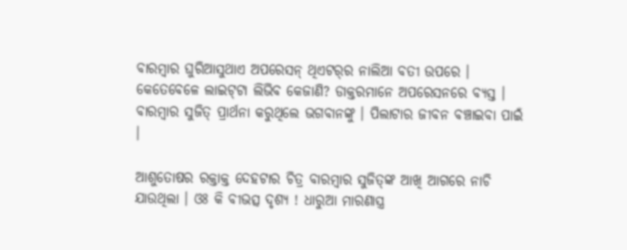ବାରମ୍ବାର ଘୁରିଆସୁଥାଏ ଅପରେସନ୍ ଥିଏଟର୍‌ର ନାଲିଆ ବତୀ ଉପରେ । କେତେବେଳେ ଲାଇଟ୍‌ଟା ଲିଭିବ କେଜାଣି? ଡାକ୍ତରମାନେ ଅପରେସନରେ ବ୍ୟସ୍ତ । ବାରମ୍ବାର ସୁଜିତ୍ ପ୍ରାର୍ଥନା କରୁଥିଲେ ଭଗବାନଙ୍କୁ । ପିଲାଟାର ଜୀବନ ବଞ୍ଚାଇବା ପାଇଁ ।

ଆଶୁତୋଷର ରକ୍ତାକ୍ତ ଦେହଟାର ଚିତ୍ର ବାରମ୍ବାର ସୁଜିତ୍‌ଙ୍କ ଆଖି ଆଗରେ ନାଚି ଯାଉଥିଲା । ଓଃ କି ବୀଭତ୍ସ ଦୃଶ୍ୟ ! ଧାରୁଆ ମାରଣାସ୍ତ୍ର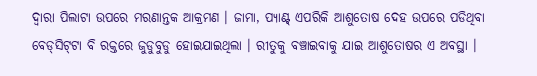ଦ୍ୱାରା ପିଲାଟା ଉପରେ ମରଣାନ୍ତକ ଆକ୍ରମଣ । ଜାମା, ପ୍ୟାଣ୍ଟ୍‌ ଏପରିକି ଆଶୁତୋଷ ଦେହ ଉପରେ ପଡିଥିବା ବେଡ୍‌ସିଟ୍‌ଟା ବି ରକ୍ତରେ ଜୁଡୁବୁଡୁ ହୋଇଯାଇଥିଲା । ରୀତୁକୁ ବଞ୍ଚାଇବାକୁ ଯାଇ ଆଶୁତୋଷର ଏ ଅବସ୍ଥା ।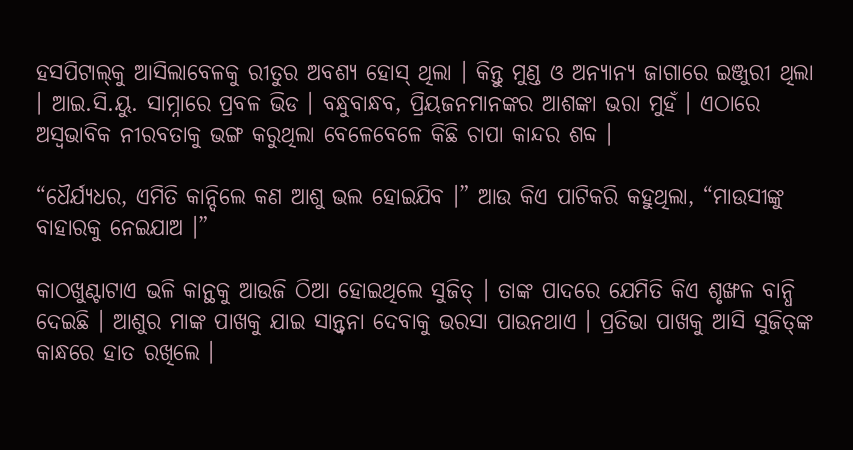ହସପିଟାଲ୍‌କୁ ଆସିଲାବେଳକୁ ରୀତୁର ଅବଶ୍ୟ ହୋସ୍ ଥିଲା । କିନ୍ତୁ ମୁଣ୍ଡ ଓ ଅନ୍ୟାନ୍ୟ ଜାଗାରେ ଇଞ୍ଜୁରୀ ଥିଲା । ଆଇ.ସି.ୟୁ. ସାମ୍ନାରେ ପ୍ରବଳ ଭିଡ । ବନ୍ଧୁବାନ୍ଧବ, ପ୍ରିୟଜନମାନଙ୍କର ଆଶଙ୍କା ଭରା ମୁହଁ । ଏଠାରେ ଅସ୍ୱଭାବିକ ନୀରବତାକୁ ଭଙ୍ଗ କରୁଥିଲା ବେଳେବେଳେ କିଛି ଚାପା କାନ୍ଦର ଶବ୍ଦ ।

“ଧୈର୍ଯ୍ୟଧର, ଏମିତି କାନ୍ଦିଲେ କଣ ଆଶୁ ଭଲ ହୋଇଯିବ ।” ଆଉ କିଏ ପାଟିକରି କହୁଥିଲା, “ମାଉସୀଙ୍କୁ ବାହାରକୁ ନେଇଯାଅ ।”

କାଠଖୁଣ୍ଟାଟାଏ ଭଳି କାନ୍ଥକୁ ଆଉଜି ଠିଆ ହୋଇଥିଲେ ସୁଜିତ୍ । ତାଙ୍କ ପାଦରେ ଯେମିତି କିଏ ଶୃଙ୍ଖଳ ବାନ୍ଧି ଦେଇଛି । ଆଶୁର ମାଙ୍କ ପାଖକୁ ଯାଇ ସାନ୍ତ୍ୱନା ଦେବାକୁ ଭରସା ପାଉନଥାଏ । ପ୍ରତିଭା ପାଖକୁ ଆସି ସୁଜିତ୍‌ଙ୍କ କାନ୍ଧରେ ହାତ ରଖିଲେ ।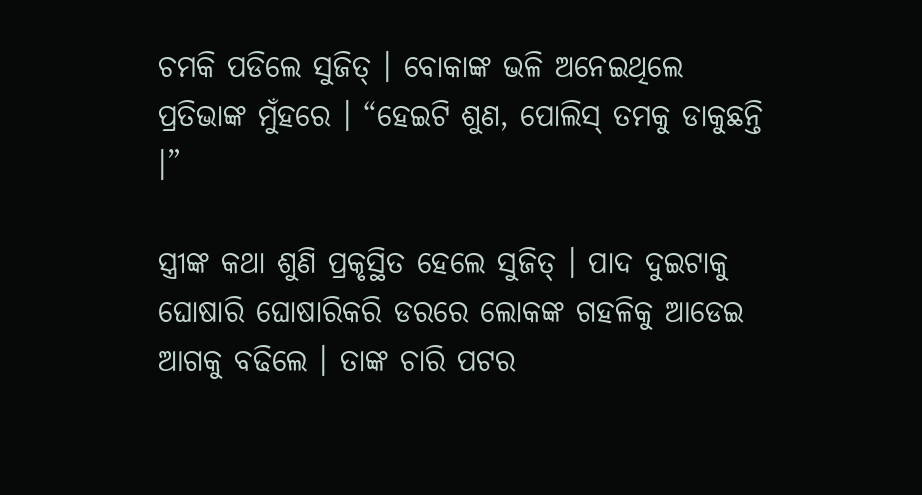ଚମକି ପଡିଲେ ସୁଜିତ୍ । ବୋକାଙ୍କ ଭଳି ଅନେଇଥିଲେ ପ୍ରତିଭାଙ୍କ ମୁଁହରେ । “ହେଇଟି ଶୁଣ, ପୋଲିସ୍ ତମକୁ ଡାକୁଛନ୍ତି ।”

ସ୍ତ୍ରୀଙ୍କ କଥା ଶୁଣି ପ୍ରକୃସ୍ଥିତ ହେଲେ ସୁଜିତ୍ । ପାଦ ଦୁଇଟାକୁ ଘୋଷାରି ଘୋଷାରିକରି ଡରରେ ଲୋକଙ୍କ ଗହଳିକୁ ଆଡେଇ ଆଗକୁ ବଢିଲେ । ତାଙ୍କ ଚାରି ପଟର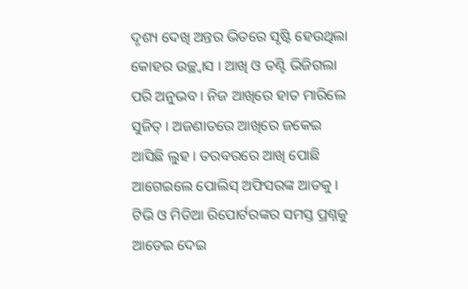ଦୃଶ୍ୟ ଦେଖି ଅନ୍ତର ଭିତରେ ସୃଷ୍ଟି ହେଉଥିଲା କୋହର ଉଚ୍ଛ୍ୱାସ । ଆଖି ଓ ତଣ୍ଟି ଭିଜିଗଲା ପରି ଅନୁଭବ । ନିଜ ଆଖିରେ ହାତ ମାରିଲେ ସୁଜିତ୍ । ଅଜଣାତରେ ଆଖିରେ ଜକେଇ ଆସିଛି ଲୁହ । ତରବରରେ ଆଖି ପୋଛି ଆଗେଇଲେ ପୋଲିସ୍ ଅଫିସରଙ୍କ ଆଡକୁ । ଟିଭି ଓ ମିଡିଆ ରିପୋର୍ଟରଙ୍କର ସମସ୍ତ ପ୍ରଶ୍ନକୁ ଆଡେଇ ଦେଇ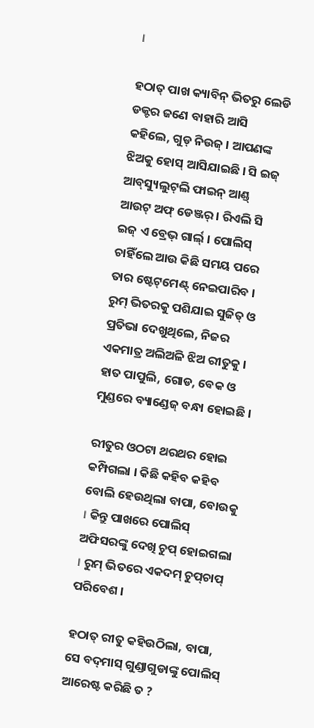।

ହଠାତ୍ ପାଖ କ୍ୟାବିନ୍ ଭିତରୁ ଲେଡି ଡକ୍ଟର ଜଣେ ବାହାରି ଆସି କହିଲେ, ଗୁଡ୍ ନିଉଜ୍ । ଆପଣଙ୍କ ଝିଅକୁ ହୋସ୍ ଆସିଯାଇଛି । ସି ଇଜ୍‌ ଆବ୍‌ସ୍ୟୁଲୁଟ୍‌ଲି ଫାଇନ୍‌ ଆଣ୍ଡ୍‌ ଆଉଟ୍‌ ଅଫ୍‌ ଡେଞ୍ଜର୍‌ । ରିଏଲି ସି ଇଜ୍‌ ଏ ବ୍ରେଭ୍‌ ଗାର୍ଲ୍‌ । ପୋଲିସ୍ ଚାହିଁଲେ ଆଉ କିଛି ସମୟ ପରେ ତାର ଷ୍ଟେଟ୍‌ମେଣ୍ଟ୍‌ ନେଇପାରିବ । ରୁମ୍ ଭିତରକୁ ପଶିଯାଇ ସୁଜିତ୍ ଓ ପ୍ରତିଭା ଦେଖୁଥିଲେ, ନିଜର ଏକମାତ୍ର ଅଲିଅଳି ଝିଅ ରୀତୁକୁ । ହାତ ପାପୁଲି, ଗୋଡ, ବେକ ଓ ମୁଣ୍ଡରେ ବ୍ୟାଣ୍ଡେଜ୍ ବନ୍ଧା ହୋଇଛି ।

ରୀତୁର ଓଠଟା ଥରଥର ହୋଇ କମ୍ପିଗଲା । କିଛି କହିବ କହିବ ବୋଲି ହେଉଥିଲା ବାପା, ବୋଉକୁ । କିନ୍ତୁ ପାଖରେ ପୋଲିସ୍ ଅଫିସରଙ୍କୁ ଦେଖି ଚୁପ୍ ହୋଇଗଲା । ରୁମ୍ ଭିତରେ ଏକଦମ୍ ଚୁପ୍‌ଚାପ୍‌ ପରିବେଶ ।

ହଠାତ୍ ରୀତୁ କହିଉଠିଲା, ବାପା, ସେ ବଦ୍‌ମାସ୍‌ ଗୁଣ୍ଡାଗୁଡାଙ୍କୁ ପୋଲିସ୍ ଆରେଷ୍ଟ କରିଛି ତ ?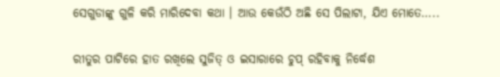ସେଗୁଡାଙ୍କୁ ଗୁଳି କରି ମାରିଦେବା କଥା । ଆଉ କେଉଁଠି ଅଛି ସେ ପିଲାଟା, ଯିଏ ମୋତେ…..

ରୀତୁର ପାଟିରେ ହାତ ରଖିଲେ ସୁଜିତ୍ ଓ ଇସାରାରେ ଚୁପ୍ ରହିବାକୁ ନିର୍ଦ୍ଧେଶ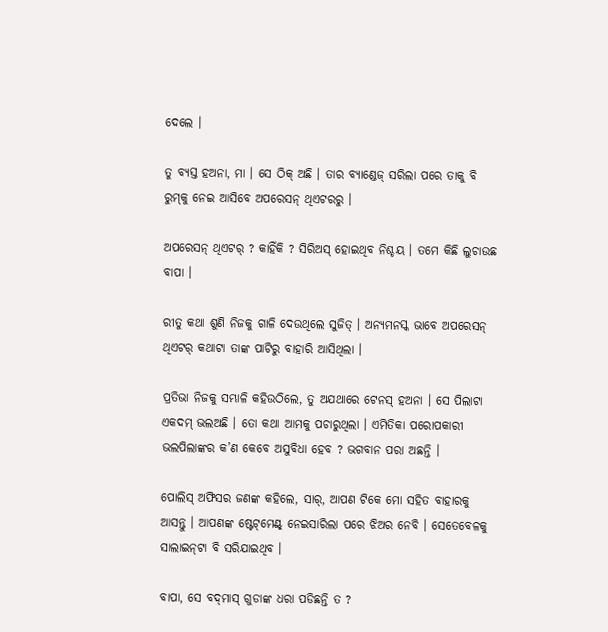ଦେଲେ ।

ତୁ ବ୍ୟସ୍ତ ହଅନା, ମା । ସେ ଠିକ୍ ଅଛି । ତାର ବ୍ୟାଣ୍ଡେଜ୍ ସରିଲା ପରେ ତାକୁ ବି ରୁମ୍‌କୁ ନେଇ ଆସିବେ ଅପରେସନ୍ ଥିଏଟରରୁ ।

ଅପରେସନ୍ ଥିଏଟର୍ ? କାହିଁକି ? ସିରିଅସ୍ ହୋଇଥିବ ନିଶ୍ଚୟ । ତମେ କିଛି ଲୁଚାଉଛ ବାପା ।

ରୀତୁ କଥା ଶୁଣି ନିଜକୁ ଗାଳି ଦେଉଥିଲେ ସୁଜିତ୍ । ଅନ୍ୟମନସ୍କ ଭାବେ ଅପରେସନ୍ ଥିଏଟର୍ କଥାଟା ତାଙ୍କ ପାଟିରୁ ବାହାରି ଆସିଥିଲା ।

ପ୍ରତିଭା ନିଜକୁ ସମ୍ଭାଳି କହିଉଠିଲେ, ତୁ ଅଯଥାରେ ଟେନସ୍ ହଅନା । ସେ ପିଲାଟା ଏକଦମ୍ ଭଲଅଛି । ତୋ କଥା ଆମକୁ ପଚାରୁଥିଲା । ଏମିତିକା ପରୋପକାରୀ ଭଲପିଲାଙ୍କର କ’ଣ କେବେ ଅସୁବିଧା ହେବ ? ଭଗବାନ ପରା ଅଛନ୍ତି ।

ପୋଲିସ୍ ଅଫିସର ଜଣଙ୍କ କହିଲେ, ସାର୍, ଆପଣ ଟିକେ ମୋ ସହିତ ବାହାରକୁ ଆସନ୍ତୁ । ଆପଣଙ୍କ ଷ୍ଟେଟ୍‌ମେଣ୍ଟ୍‌ ନେଇସାରିଲା ପରେ ଝିଅର ନେବି । ସେତେବେଳକୁ ସାଲାଇନ୍‌ଟା ବି ସରିଯାଇଥିବ ।

ବାପା, ସେ ବଦ୍‌ମାସ୍‌ ଗୁଡାଙ୍କ ଧରା ପଡିଛନ୍ତି ତ ?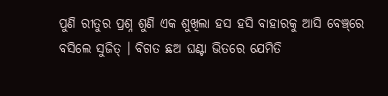ପୁଣି ରୀତୁର ପ୍ରଶ୍ନ ଶୁଣି ଏକ ଶୁଖିଲା ହସ ହସି ବାହାରକୁ ଆସି ବେଞ୍ଚ୍‌ରେ ବସିଲେ ସୁଜିତ୍ । ବିଗତ ଛଅ ଘଣ୍ଟା ଭିତରେ ଯେମିତି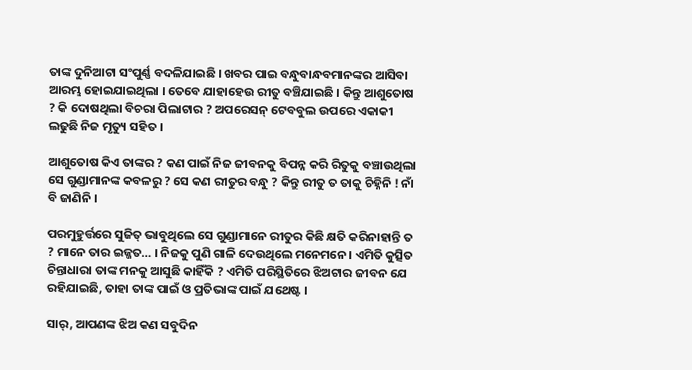ତାଙ୍କ ଦୁନିଆଟା ସଂପୁର୍ଣ୍ଣ ବଦଳିଯାଇଛି । ଖବର ପାଇ ବନ୍ଧୁବାନ୍ଧବମାନଙ୍କର ଆସିବା ଆରମ୍ଭ ହୋଇଯାଇଥିଲା । ତେବେ ଯାହାହେଉ ରୀତୁ ବଞ୍ଚିଯାଇଛି । କିନ୍ତୁ ଆଶୁତୋଷ ? କି ଦୋଷଥିଲା ବିଚରା ପିଲାଟାର ? ଅପରେସନ୍ ଟେବବୁଲ ଉପରେ ଏକାକୀ ଲଢୁଛି ନିଜ ମୃତ୍ୟୁ ସହିତ ।

ଆଶୁତୋଷ କିଏ ତାଙ୍କର ? କଣ ପାଇଁ ନିଜ ଜୀବନକୁ ବିପନ୍ନ କରି ରିତୁକୁ ବଞ୍ଚାଉଥିଲା ସେ ଗୁଣ୍ଡାମାନଙ୍କ କବଳରୁ ? ସେ କଣ ରୀତୁର ବନ୍ଧୁ ? କିନ୍ତୁ ରୀତୁ ତ ତାକୁ ଚିହ୍ନିନି ! ନାଁ ବି ଜାଣିନି ।

ପରମୁହୁର୍ତ୍ତରେ ସୁଜିତ୍ ଭାବୁଥିଲେ ସେ ଗୁଣ୍ଡାମାନେ ରୀତୁର କିଛି କ୍ଷତି କରିନାହାନ୍ତି ତ ? ମାନେ ତାର ଇଜ୍ଜତ… । ନିଜକୁ ପୁଣି ଗାଳି ଦେଉଥିଲେ ମନେମନେ । ଏମିତି କୁତ୍ସିତ ଚିନ୍ତାଧାରା ତାଙ୍କ ମନକୁ ଆସୁଛି କାହିଁକି ? ଏମିତି ପରିସ୍ଥିତିରେ ଝିଅଟାର ଜୀବନ ଯେ ରହିଯାଇଛି, ତାହା ତାଙ୍କ ପାଇଁ ଓ ପ୍ରତିଭାଙ୍କ ପାଇଁ ଯଥେଷ୍ଟ ।

ସାର୍, ଆପଣଙ୍କ ଝିଅ କଣ ସବୁଦିନ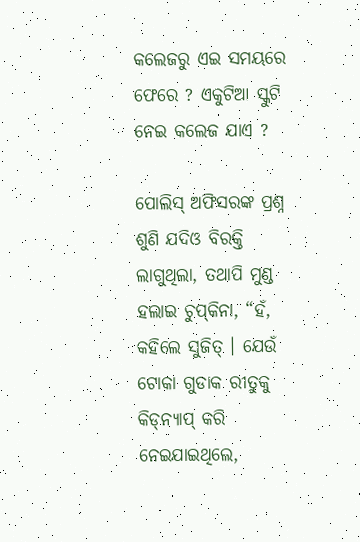କଲେଜରୁ ଏଇ ସମୟରେ ଫେରେ ? ଏକୁଟିଆ ସ୍କୁଟି ନେଇ କଲେଜ ଯାଏ ?

ପୋଲିସ୍ ଅଫିସରଙ୍କ ପ୍ରଶ୍ନ ଶୁଣି ଯଦିଓ ବିରକ୍ତି ଲାଗୁଥିଲା, ତଥାପି ମୁଣ୍ଡ ହଲାଇ ଚୁପ୍‌କିନା, “ହଁ, କହିଲେ ସୁଜିତ୍ । ଯେଉଁ ଟୋକା ଗୁଡାକ ରୀତୁକୁ କିଡ୍‌ନ୍ୟାପ୍ କରି ନେଇଯାଇଥିଲେ,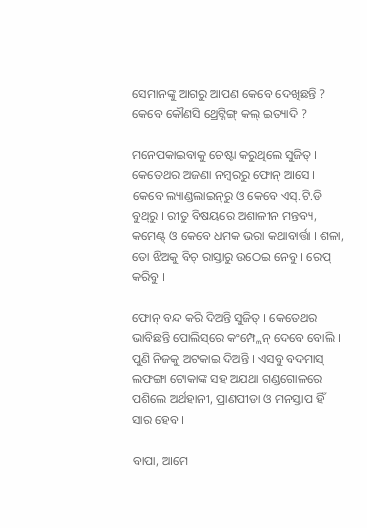ସେମାନଙ୍କୁ ଆଗରୁ ଆପଣ କେବେ ଦେଖିଛନ୍ତି ? କେବେ କୌଣସି ଥ୍ରେଟ୍ନିଙ୍ଗ୍ କଲ୍ ଇତ୍ୟାଦି ?

ମନେପକାଇବାକୁ ଚେଷ୍ଟା କରୁଥିଲେ ସୁଜିତ୍ । କେତେଥର ଅଜଣା ନମ୍ବରରୁ ଫୋନ୍ ଆସେ । କେବେ ଲ୍ୟାଣ୍ଡଲାଇନ୍‌ରୁ ଓ କେବେ ଏସ୍.ଟି.ଡି ବୁଥ୍‌ରୁ । ରୀତୁ ବିଷୟରେ ଅଶାଳୀନ ମନ୍ତବ୍ୟ, କମେଣ୍ଟ୍‌ ଓ କେବେ ଧମକ ଭରା କଥାବାର୍ତ୍ତା । ଶଳା, ତୋ ଝିଅକୁ ବିଚ୍ ରାସ୍ତାରୁ ଉଠେଇ ନେବୁ । ରେପ୍ କରିବୁ ।

ଫୋନ୍ ବନ୍ଦ କରି ଦିଅନ୍ତି ସୁଜିତ୍ । କେତେଥର ଭାବିଛନ୍ତି ପୋଲିସ୍‌ରେ କଂମ୍ପ୍ଲେନ୍ ଦେବେ ବୋଲି । ପୁଣି ନିଜକୁ ଅଟକାଇ ଦିଅନ୍ତି । ଏସବୁ ବଦମାସ୍ ଲଫଙ୍ଗା ଟୋକାଙ୍କ ସହ ଅଯଥା ଗଣ୍ଡଗୋଳରେ ପଶିଲେ ଅର୍ଥହାନୀ, ପ୍ରାଣପୀଡା ଓ ମନସ୍ତାପ ହିଁ ସାର ହେବ ।

ବାପା, ଆମେ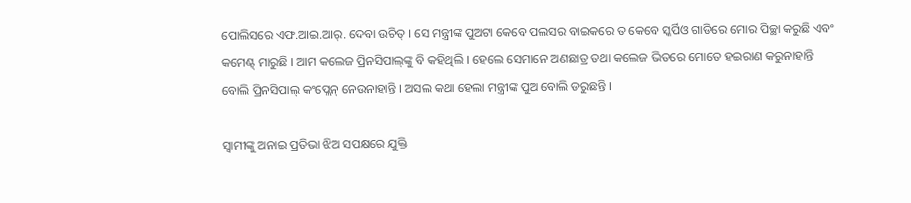ପୋଲିସରେ ଏଫ.ଆଇ.ଆର୍. ଦେବା ଉଚିତ୍ । ସେ ମନ୍ତ୍ରୀଙ୍କ ପୁଅଟା କେବେ ପଲସର ବାଇକରେ ତ କେବେ ସ୍କର୍ପିଓ ଗାଡିରେ ମୋର ପିଚ୍ଛା କରୁଛି ଏବଂ କମେଣ୍ଟ୍‌ ମାରୁଛି । ଆମ କଲେଜ ପ୍ରିନସିପାଲ୍‌ଙ୍କୁ ବି କହିଥିଲି । ହେଲେ ସେମାନେ ଅଣଛାତ୍ର ତଥା କଲେଜ ଭିତରେ ମୋତେ ହଇରାଣ କରୁନାହାନ୍ତି ବୋଲି ପ୍ରିନସିପାଲ୍ କଂପ୍ଲେନ୍ ନେଉନାହାନ୍ତି । ଅସଲ କଥା ହେଲା ମନ୍ତ୍ରୀଙ୍କ ପୁଅ ବୋଲି ଡରୁଛନ୍ତି ।

ସ୍ୱାମୀଙ୍କୁ ଅନାଇ ପ୍ରତିଭା ଝିଅ ସପକ୍ଷରେ ଯୁକ୍ତି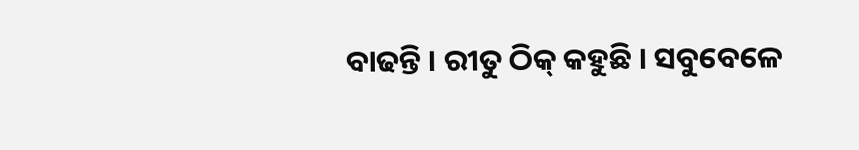ବାଢନ୍ତି । ରୀତୁ ଠିକ୍ କହୁଛି । ସବୁବେଳେ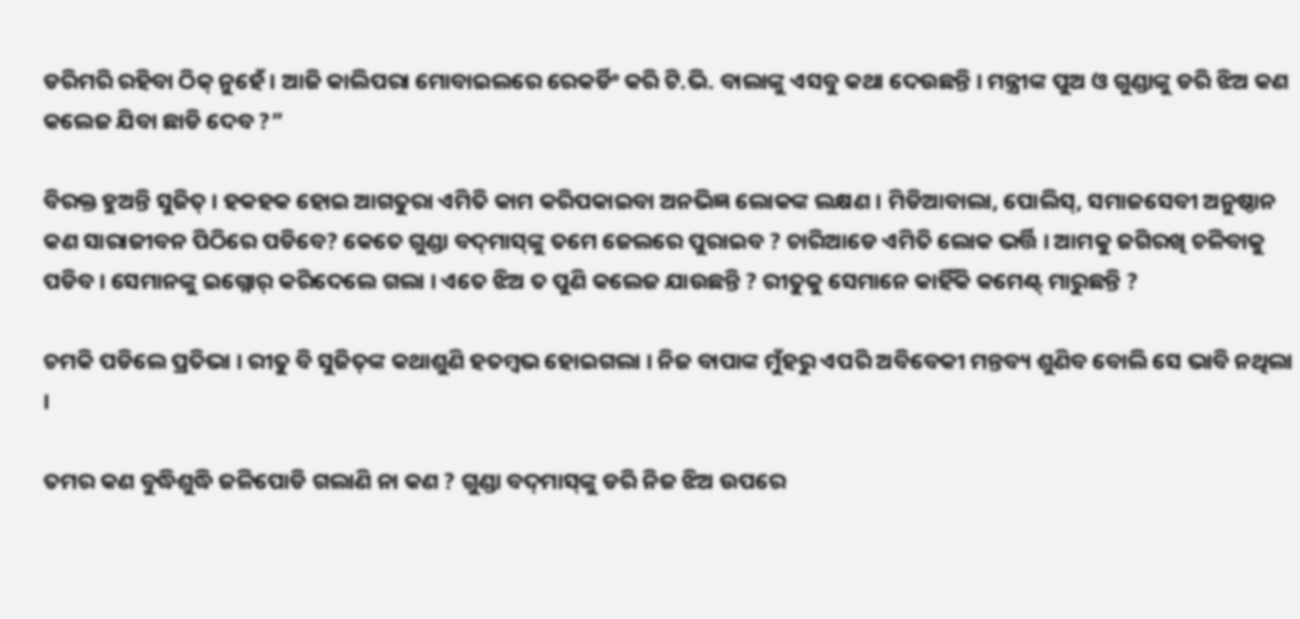ଡରିମରି ରହିବା ଠିକ୍ ନୁହେଁ । ଆଜି କାଲିପରା ମୋବାଇଲରେ ରେକର୍ଡିଂ କରି ଟି.ଭି. ବାଲାଙ୍କୁ ଏସବୁ କଥା ଦେଉଛନ୍ତି । ମନ୍ତ୍ରୀଙ୍କ ପୁଅ ଓ ଗୁଣ୍ଡାଙ୍କୁ ଡରି ଝିଅ କଣ କଲେଜ ଯିବା ଛାଡି ଦେବ ?”

ବିରକ୍ତ ହୁଅନ୍ତି ସୁଜିତ୍ । ହକହକ ହୋଇ ଆଗତୁରା ଏମିତି କାମ କରିପକାଇବା ଅନଭିଜ୍ଞ ଲୋକଙ୍କ ଲକ୍ଷଣ । ମିଡିଆବାଲା, ପୋଲିସ୍, ସମାଜସେବୀ ଅନୁଷ୍ଠାନ କଣ ସାରାଜୀବନ ପିଠିରେ ପଡିବେ? କେତେ ଗୁଣ୍ଡା ବଦ୍‌ମାସ୍‌ଙ୍କୁ ତମେ ଜେଲରେ ପୁରାଇବ ? ଚାରିଆଡେ ଏମିତି ଲୋକ ଭର୍ତ୍ତି । ଆମକୁ ଜଗିରଖି ଚଳିବାକୁ ପଡିବ । ସେମାନଙ୍କୁ ଇଗ୍ନୋର୍ କରିଦେଲେ ଗଲା । ଏତେ ଝିଅ ତ ପୁଣି କଲେଜ ଯାଉଛନ୍ତି ? ରୀତୁକୁ ସେମାନେ କାହିଁକି କମେଣ୍ଟ୍‌ ମାରୁଛନ୍ତି ?

ଚମକି ପଡିଲେ ପ୍ରତିଭା । ରୀତୁ ବି ସୁଜିତ୍‌ଙ୍କ କଥାଶୁଣି ହତମ୍ବଭ ହୋଇଗଲା । ନିଜ ବାପାଙ୍କ ମୁଁହରୁ ଏପରି ଅବିବେକୀ ମନ୍ତବ୍ୟ ଶୁଣିବ ବୋଲି ସେ ଭାବି ନଥିଲା ।

ତମର କଣ ବୁଦ୍ଧିଶୁଦ୍ଧି ଜଳିପୋଡି ଗଲାଣି ନା କଣ ? ଗୁଣ୍ଡା ବଦ୍‌ମାସ୍‌ଙ୍କୁ ଡରି ନିଜ ଝିଅ ଉପରେ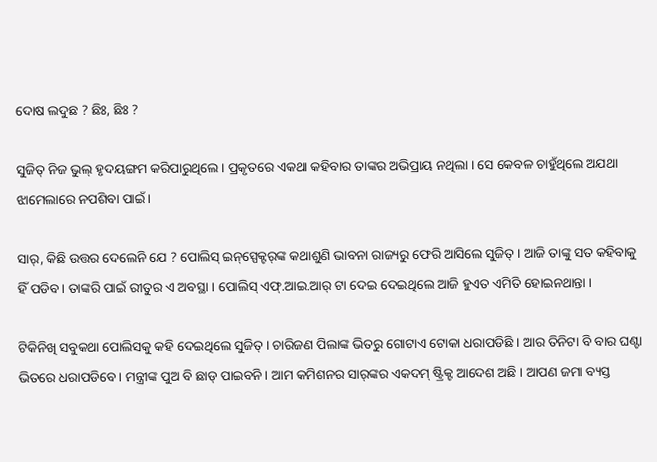ଦୋଷ ଲଦୁଛ ? ଛିଃ, ଛିଃ ?

ସୁଜିତ୍ ନିଜ ଭୁଲ୍ ହୃଦୟଙ୍ଗମ କରିପାରୁଥିଲେ । ପ୍ରକୃତରେ ଏକଥା କହିବାର ତାଙ୍କର ଅଭିପ୍ରାୟ ନଥିଲା । ସେ କେବଳ ଚାହୁଁଥିଲେ ଅଯଥା ଝାମେଲାରେ ନପଶିବା ପାଇଁ ।

ସାର୍, କିଛି ଉତ୍ତର ଦେଲେନି ଯେ ? ପୋଲିସ୍ ଇନ୍‌ସ୍ପେକ୍ଟର୍‌ଙ୍କ କଥାଶୁଣି ଭାବନା ରାଜ୍ୟରୁ ଫେରି ଆସିଲେ ସୁଜିତ୍ । ଆଜି ତାଙ୍କୁ ସତ କହିବାକୁ ହିଁ ପଡିବ । ତାଙ୍କରି ପାଇଁ ରୀତୁର ଏ ଅବସ୍ଥା । ପୋଲିସ୍ ଏଫ୍.ଆଇ.ଆର୍ ଟା ଦେଇ ଦେଇଥିଲେ ଆଜି ହୁଏତ ଏମିତି ହୋଇନଥାନ୍ତା ।

ଟିକିନିଖି ସବୁକଥା ପୋଲିସକୁ କହି ଦେଇଥିଲେ ସୁଜିତ୍ । ଚାରିଜଣ ପିଲାଙ୍କ ଭିତରୁ ଗୋଟାଏ ଟୋକା ଧରାପଡିଛି । ଆର ତିନିଟା ବି ବାର ଘଣ୍ଟା ଭିତରେ ଧରାପଡିବେ । ମନ୍ତ୍ରୀଙ୍କ ପୁଅ ବି ଛାଡ୍ ପାଇବନି । ଆମ କମିଶନର ସାର୍‌ଙ୍କର ଏକଦମ୍ ଷ୍ଟ୍ରିକ୍ଟ ଆଦେଶ ଅଛି । ଆପଣ ଜମା ବ୍ୟସ୍ତ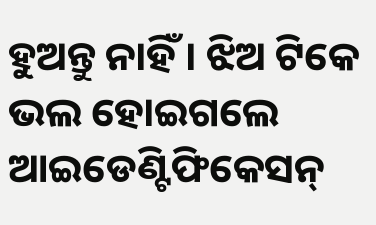ହୁଅନ୍ତୁ ନାହିଁ । ଝିଅ ଟିକେ ଭଲ ହୋଇଗଲେ ଆଇଡେଣ୍ଟିଫିକେସନ୍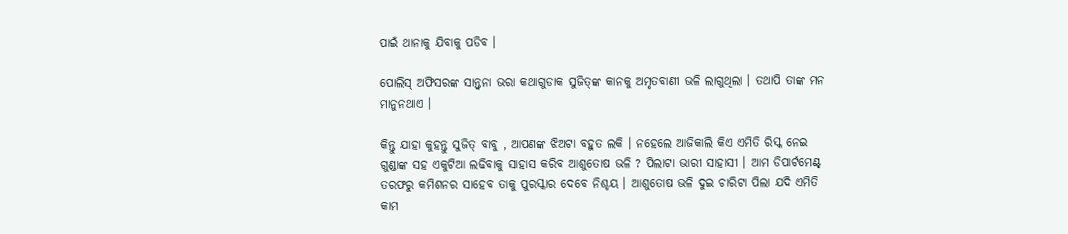ପାଇଁ ଥାନାକୁ ଯିବାକୁ ପଡିବ ।

ପୋଲିସ୍ ଅଫିସରଙ୍କ ସାନ୍ତ୍ୱନା ଭରା କଥାଗୁଡାକ ସୁଜିତ୍‌ଙ୍କ କାନକୁ ଅମୃତବାଣୀ ଭଳି ଲାଗୁଥିଲା । ତଥାପି ତାଙ୍କ ମନ ମାନୁନଥାଏ ।

କିନ୍ତୁ ଯାହା କୁହନ୍ତୁ ସୁଜିତ୍ ବାବୁ , ଆପଣଙ୍କ ଝିଅଟା ବହୁତ ଲକି । ନହେଲେ ଆଜିକାଲି କିଏ ଏମିତି ରିସ୍କ ନେଇ ଗୁଣ୍ଡାଙ୍କ ସହ ଏକୁଟିଆ ଲଢିବାକୁ ସାହାସ କରିବ ଆଶୁତୋଷ ଭଳି ? ପିଲାଟା ଭାରୀ ସାହାସୀ । ଆମ ଡିପାର୍ଟମେଣ୍ଟ୍‌ ତରଫରୁ କମିଶନର ସାହେବ ତାକୁ ପୁରସ୍କାର ଦେବେ ନିଶ୍ଚୟ । ଆଶୁତୋଷ ଭଳି ଦୁଇ ଚାରିଟା ପିଲା ଯଦି ଏମିତି କାମ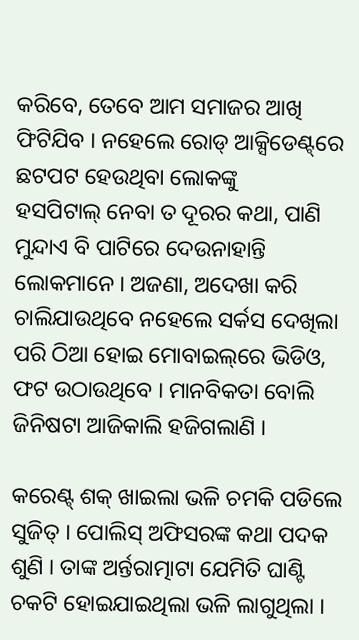କରିବେ, ତେବେ ଆମ ସମାଜର ଆଖି ଫିଟିଯିବ । ନହେଲେ ରୋଡ୍ ଆକ୍ସିଡେଣ୍ଟ୍‌ରେ ଛଟପଟ ହେଉଥିବା ଲୋକଙ୍କୁ
ହସପିଟାଲ୍ ନେବା ତ ଦୂରର କଥା, ପାଣି ମୁନ୍ଦାଏ ବି ପାଟିରେ ଦେଉନାହାନ୍ତି ଲୋକମାନେ । ଅଜଣା, ଅଦେଖା କରି ଚାଲିଯାଉଥିବେ ନହେଲେ ସର୍କସ ଦେଖିଲା ପରି ଠିଆ ହୋଇ ମୋବାଇଲ୍‌ରେ ଭିଡିଓ, ଫଟ ଉଠାଉଥିବେ । ମାନବିକତା ବୋଲି ଜିନିଷଟା ଆଜିକାଲି ହଜିଗଲାଣି ।

କରେଣ୍ଟ୍ ଶକ୍ ଖାଇଲା ଭଳି ଚମକି ପଡିଲେ ସୁଜିତ୍ । ପୋଲିସ୍ ଅଫିସରଙ୍କ କଥା ପଦକ ଶୁଣି । ତାଙ୍କ ଅର୍ନ୍ତରାତ୍ମାଟା ଯେମିତି ଘାଣ୍ଟି ଚକଟି ହୋଇଯାଇଥିଲା ଭଳି ଲାଗୁଥିଲା ।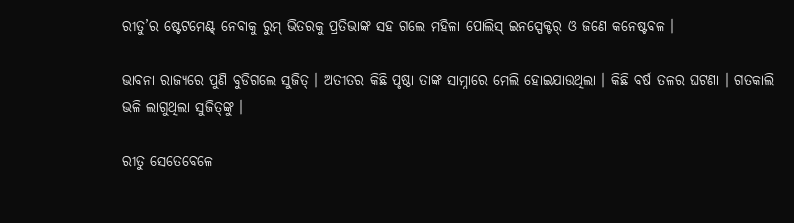ରୀତୁ’ର ଷ୍ଟେଟମେଣ୍ଟ୍‌ ନେବାକୁ ରୁମ୍ ଭିତରକୁ ପ୍ରତିଭାଙ୍କ ସହ ଗଲେ ମହିଳା ପୋଲିସ୍ ଇନସ୍ପେକ୍ଟର୍ ଓ ଜଣେ କନେଷ୍ଟବଳ ।

ଭାବନା ରାଜ୍ୟରେ ପୁଣି ବୁଡିଗଲେ ସୁଜିତ୍ । ଅତୀତର କିଛି ପୃଷ୍ଠା ତାଙ୍କ ସାମ୍ନାରେ ମେଲି ହୋଇଯାଉଥିଲା । କିଛି ବର୍ଷ ତଳର ଘଟଣା । ଗତକାଲି ଭଳି ଲାଗୁଥିଲା ସୁଜିତ୍‌ଙ୍କୁ ।

ରୀତୁ ସେତେବେଳେ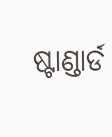ଷ୍ଟାଣ୍ଡାର୍ଡ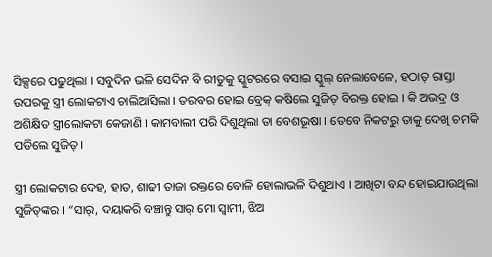ସିକ୍ସରେ ପଢୁଥିଲା । ସବୁଦିନ ଭଳି ସେଦିନ ବି ରୀତୁକୁ ସ୍କୁଟରରେ ବସାଇ ସ୍କୁଲ୍ ନେଲାବେଳେ, ହଠାତ୍ ରାସ୍ତା ଉପରକୁ ସ୍ତ୍ରୀ ଲୋକଟାଏ ଚାଲିଆସିଲା । ତରବର ହୋଇ ବ୍ରେକ୍ କଷିଲେ ସୁଜିତ୍ ବିରକ୍ତ ହୋଇ । କି ଅଭଦ୍ର ଓ ଅଶିକ୍ଷିତ ସ୍ତ୍ରୀଲୋକଟା କେଜାଣି । କାମବାଲୀ ପରି ଦିଶୁଥିଲା ତା ବେଶଭୂଷା । ତେବେ ନିକଟରୁ ତାକୁ ଦେଖି ଚମକି ପଡିଲେ ସୁଜିତ୍ ।

ସ୍ତ୍ରୀ ଲୋକଟାର ଦେହ, ହାତ, ଶାଢୀ ତାଜା ରକ୍ତରେ ବୋଳି ହୋଲାଭଳି ଦିଶୁଥାଏ । ଆଖିଟା ବନ୍ଦ ହୋଇଯାଉଥିଲା ସୁଜିତ୍‌ଙ୍କର । “ସାର୍, ଦୟାକରି ବଞ୍ଚାନ୍ତୁ ସାର୍ ମୋ ସ୍ୱାମୀ, ଝିଅ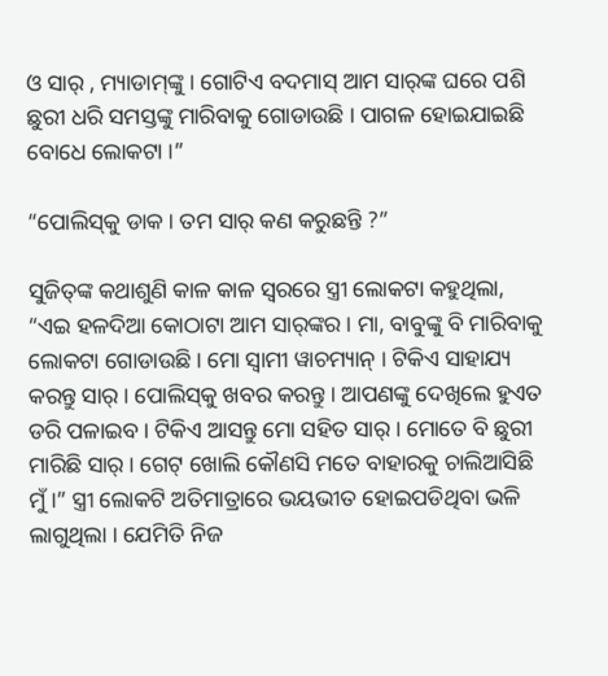ଓ ସାର୍ , ମ୍ୟାଡାମ୍‌ଙ୍କୁ । ଗୋଟିଏ ବଦମାସ୍ ଆମ ସାର୍‌ଙ୍କ ଘରେ ପଶି ଛୁରୀ ଧରି ସମସ୍ତଙ୍କୁ ମାରିବାକୁ ଗୋଡାଉଛି । ପାଗଳ ହୋଇଯାଇଛି ବୋଧେ ଲୋକଟା ।”

“ପୋଲିସ୍‌କୁ ଡାକ । ତମ ସାର୍ କଣ କରୁଛନ୍ତି ?”

ସୁଜିତ୍‌ଙ୍କ କଥାଶୁଣି କାଳ କାଳ ସ୍ୱରରେ ସ୍ତ୍ରୀ ଲୋକଟା କହୁଥିଲା, “ଏଇ ହଳଦିଆ କୋଠାଟା ଆମ ସାର୍‌ଙ୍କର । ମା, ବାବୁଙ୍କୁ ବି ମାରିବାକୁ ଲୋକଟା ଗୋଡାଉଛି । ମୋ ସ୍ୱାମୀ ୱାଚମ୍ୟାନ୍ । ଟିକିଏ ସାହାଯ୍ୟ କରନ୍ତୁ ସାର୍ । ପୋଲିସ୍‌କୁ ଖବର କରନ୍ତୁ । ଆପଣଙ୍କୁ ଦେଖିଲେ ହୁଏତ ଡରି ପଳାଇବ । ଟିକିଏ ଆସନ୍ତୁ ମୋ ସହିତ ସାର୍ । ମୋତେ ବି ଛୁରୀ ମାରିଛି ସାର୍ । ଗେଟ୍ ଖୋଲି କୌଣସି ମତେ ବାହାରକୁ ଚାଲିଆସିଛି ମୁଁ ।” ସ୍ତ୍ରୀ ଲୋକଟି ଅତିମାତ୍ରାରେ ଭୟଭୀତ ହୋଇପଡିଥିବା ଭଳି ଲାଗୁଥିଲା । ଯେମିତି ନିଜ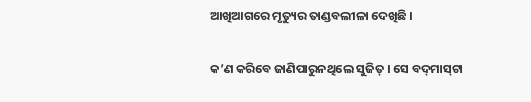ଆଖିଆଗରେ ମୃତ୍ୟୁର ତାଣ୍ଡବଲୀଳା ଦେଖିଛି ।

କ’ଣ କରିବେ ଜାଣିପାରୁନଥିଲେ ସୁଜିତ୍ । ସେ ବଦ୍‌ମାସ୍‌ଟା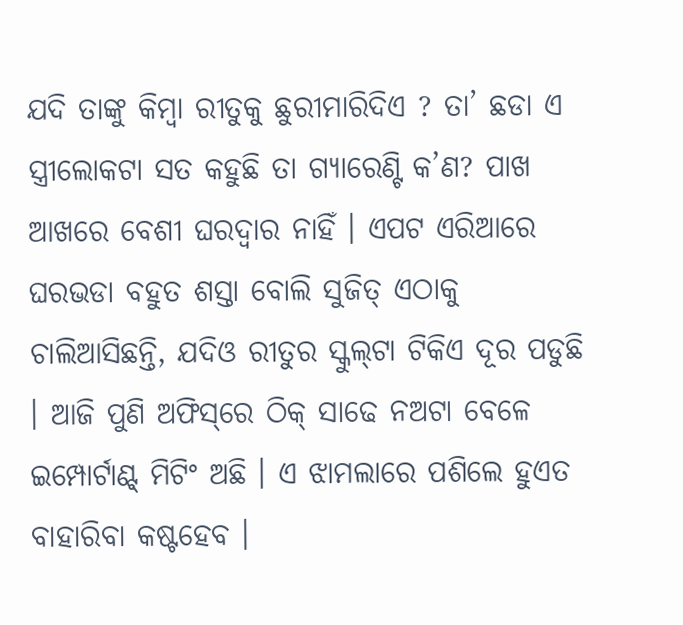ଯଦି ତାଙ୍କୁ କିମ୍ବା ରୀତୁକୁ ଛୁରୀମାରିଦିଏ ? ତା’ ଛଡା ଏ ସ୍ତ୍ରୀଲୋକଟା ସତ କହୁଛି ତା ଗ୍ୟାରେଣ୍ଟି କ’ଣ? ପାଖ ଆଖରେ ବେଶୀ ଘରଦ୍ୱାର ନାହିଁ । ଏପଟ ଏରିଆରେ ଘରଭଡା ବହୁତ ଶସ୍ତା ବୋଲି ସୁଜିତ୍ ଏଠାକୁ ଚାଲିଆସିଛନ୍ତି, ଯଦିଓ ରୀତୁର ସ୍କୁଲ୍‌ଟା ଟିକିଏ ଦୂର ପଡୁଛି । ଆଜି ପୁଣି ଅଫିସ୍‌ରେ ଠିକ୍ ସାଢେ ନଅଟା ବେଳେ ଇମ୍ପୋର୍ଟାଣ୍ଟ୍‌ ମିଟିଂ ଅଛି । ଏ ଝାମଲାରେ ପଶିଲେ ହୁଏତ ବାହାରିବା କଷ୍ଟହେବ ।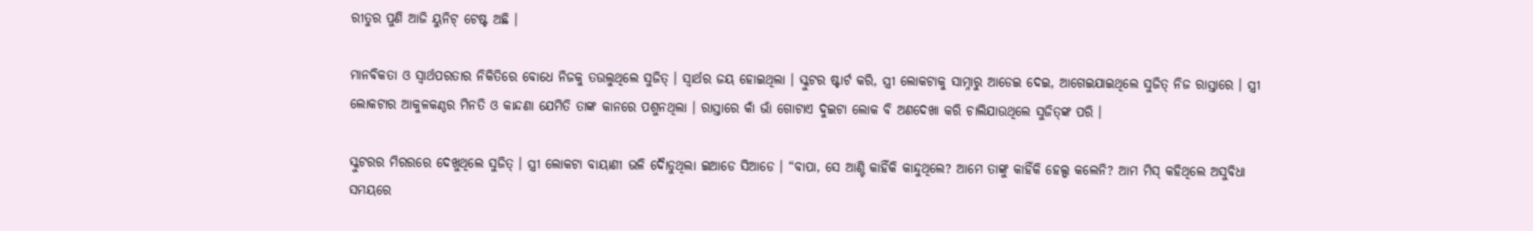ରୀତୁର ପୁଣି ଆଜି ୟୁନିଟ୍ ଟେଷ୍ଟ ଅଛି ।

ମାନବିକତା ଓ ସ୍ୱାର୍ଥପରତାର ନିକିତିରେ ବୋଧେ ନିଜକୁ ତଉଲୁଥିଲେ ସୁଜିତ୍ । ସ୍ୱାର୍ଥର ଜୟ ହୋଇଥିଲା । ସ୍କୁଟର ଷ୍ଟାର୍ଟ କରି, ସ୍ତ୍ରୀ ଲୋକଟାକୁ ସାମ୍ନାରୁ ଆଡେଇ ଦେଇ, ଆଗେଇଯାଇଥିଲେ ସୁଜିତ୍ ନିଜ ରାସ୍ତାରେ । ସ୍ତ୍ରୀ ଲୋକଟାର ଆକୁଳକଣ୍ଠର ମିନତି ଓ କାନ୍ଦଣା ଯେମିତି ତାଙ୍କ କାନରେ ପଶୁନଥିଲା । ରାସ୍ତାରେ କାଁ ଭାଁ ଗୋଟାଏ ଦୁଇଟା ଲୋକ ବି ଅଣଦେଖା କରି ଚାଲିଯାଉଥିଲେ ସୁଜିତ୍‌ଙ୍କ ପରି ।

ସ୍କୁଟରର ମିରରରେ ଦେଖୁଥିଲେ ସୁଜିତ୍ । ସ୍ତ୍ରୀ ଲୋକଟା ବାୟାଣୀ ଭଳି ଦୈାଡୁଥିଲା ଇଆଡେ ସିଆଡେ । “ବାପା, ସେ ଆଣ୍ଟି କାହିଁକି କାନ୍ଦୁଥିଲେ? ଆମେ ତାଙ୍କୁ କାହିଁକି ହେଲ୍ପ କଲେନି? ଆମ ମିସ୍ କହିଥିଲେ ଅସୁବିଧା ସମୟରେ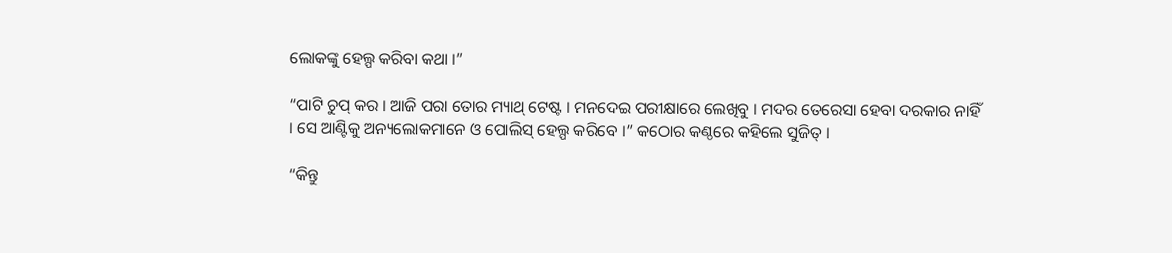ଲୋକଙ୍କୁ ହେଲ୍ପ କରିବା କଥା ।”

“ପାଟି ଚୁପ୍ କର । ଆଜି ପରା ତୋର ମ୍ୟାଥ୍ ଟେଷ୍ଟ । ମନଦେଇ ପରୀକ୍ଷାରେ ଲେଖିବୁ । ମଦର ତେରେସା ହେବା ଦରକାର ନାହିଁ । ସେ ଆଣ୍ଟିକୁ ଅନ୍ୟଲୋକମାନେ ଓ ପୋଲିସ୍ ହେଲ୍ପ କରିବେ ।” କଠୋର କଣ୍ଠରେ କହିଲେ ସୁଜିତ୍ ।

“କିନ୍ତୁ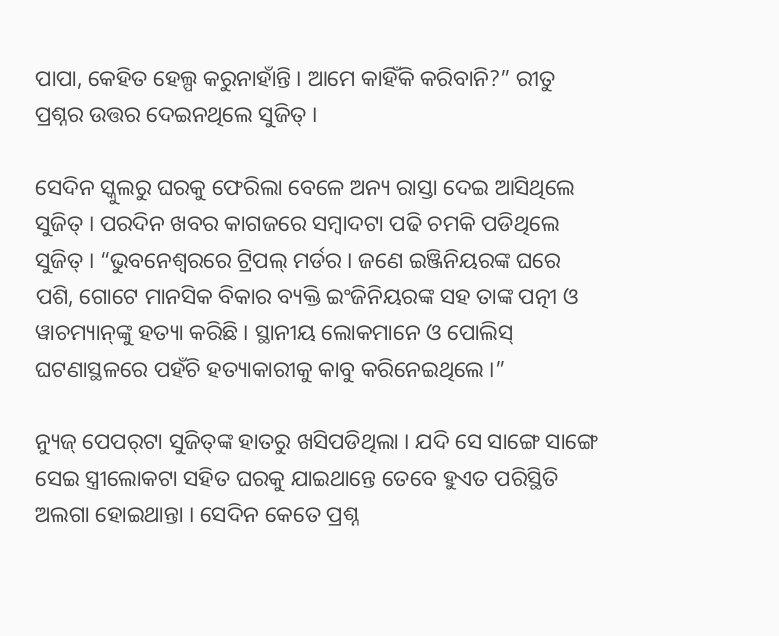ପାପା, କେହିତ ହେଲ୍ପ କରୁନାହାଁନ୍ତି । ଆମେ କାହିଁକି କରିବାନି?” ରୀତୁ ପ୍ରଶ୍ନର ଉତ୍ତର ଦେଇନଥିଲେ ସୁଜିତ୍ ।

ସେଦିନ ସ୍କୁଲରୁ ଘରକୁ ଫେରିଲା ବେଳେ ଅନ୍ୟ ରାସ୍ତା ଦେଇ ଆସିଥିଲେ ସୁଜିତ୍ । ପରଦିନ ଖବର କାଗଜରେ ସମ୍ବାଦଟା ପଢି ଚମକି ପଡିଥିଲେ ସୁଜିତ୍ । “ଭୁବନେଶ୍ୱରରେ ଟ୍ରିପଲ୍ ମର୍ଡର । ଜଣେ ଇଞ୍ଜିନିୟରଙ୍କ ଘରେ ପଶି, ଗୋଟେ ମାନସିକ ବିକାର ବ୍ୟକ୍ତି ଇଂଜିନିୟରଙ୍କ ସହ ତାଙ୍କ ପତ୍ନୀ ଓ ୱାଚମ୍ୟାନ୍‌ଙ୍କୁ ହତ୍ୟା କରିଛି । ସ୍ଥାନୀୟ ଲୋକମାନେ ଓ ପୋଲିସ୍ ଘଟଣାସ୍ଥଳରେ ପହଁଚି ହତ୍ୟାକାରୀକୁ କାବୁ କରିନେଇଥିଲେ ।”

ନ୍ୟୁଜ୍‌ ପେପର୍‌ଟା ସୁଜିତ୍‌ଙ୍କ ହାତରୁ ଖସିପଡିଥିଲା । ଯଦି ସେ ସାଙ୍ଗେ ସାଙ୍ଗେ ସେଇ ସ୍ତ୍ରୀଲୋକଟା ସହିତ ଘରକୁ ଯାଇଥାନ୍ତେ ତେବେ ହୁଏତ ପରିସ୍ଥିତି ଅଲଗା ହୋଇଥାନ୍ତା । ସେଦିନ କେତେ ପ୍ରଶ୍ନ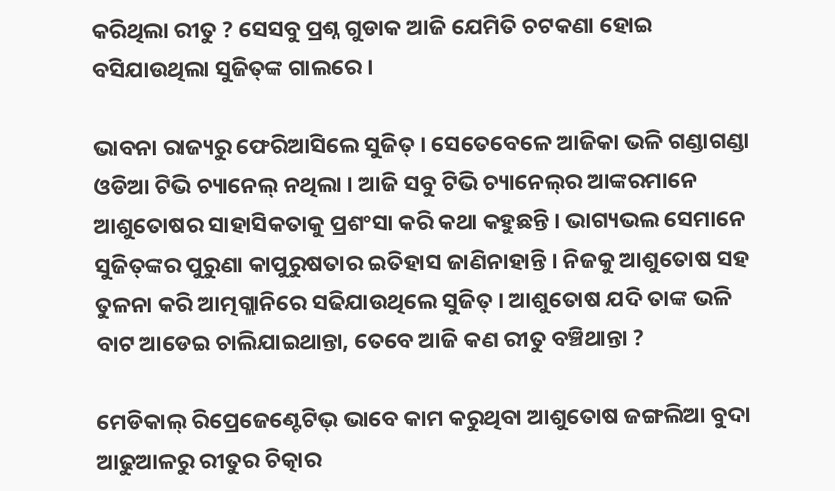କରିଥିଲା ରୀତୁ ? ସେସବୁ ପ୍ରଶ୍ନ ଗୁଡାକ ଆଜି ଯେମିତି ଚଟକଣା ହୋଇ ବସିଯାଉଥିଲା ସୁଜିତ୍‌ଙ୍କ ଗାଲରେ ।

ଭାବନା ରାଜ୍ୟରୁ ଫେରିଆସିଲେ ସୁଜିତ୍ । ସେତେବେଳେ ଆଜିକା ଭଳି ଗଣ୍ଡାଗଣ୍ଡା ଓଡିଆ ଟିଭି ଚ୍ୟାନେଲ୍ ନଥିଲା । ଆଜି ସବୁ ଟିଭି ଚ୍ୟାନେଲ୍‌ର ଆଙ୍କରମାନେ ଆଶୁତୋଷର ସାହାସିକତାକୁ ପ୍ରଶଂସା କରି କଥା କହୁଛନ୍ତି । ଭାଗ୍ୟଭଲ ସେମାନେ ସୁଜିତ୍‌ଙ୍କର ପୁରୁଣା କାପୁରୁଷତାର ଇତିହାସ ଜାଣିନାହାନ୍ତି । ନିଜକୁ ଆଶୁତୋଷ ସହ ତୁଳନା କରି ଆତ୍ମଗ୍ଲାନିରେ ସଢିଯାଉଥିଲେ ସୁଜିତ୍ । ଆଶୁତୋଷ ଯଦି ତାଙ୍କ ଭଳି ବାଟ ଆଡେଇ ଚାଲିଯାଇଥାନ୍ତା, ତେବେ ଆଜି କଣ ରୀତୁ ବଞ୍ଚିଥାନ୍ତା ?

ମେଡିକାଲ୍ ରିପ୍ରେଜେଣ୍ଟେଟିଭ୍ ଭାବେ କାମ କରୁଥିବା ଆଶୁତୋଷ ଜଙ୍ଗଲିଆ ବୁଦା ଆଢୁଆଳରୁ ରୀତୁର ଚିତ୍କାର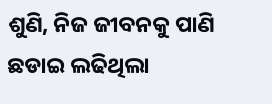ଶୁଣି, ନିଜ ଜୀବନକୁ ପାଣି ଛଡାଇ ଲଢିଥିଲା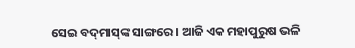ସେଇ ବଦ୍‌ମାସ୍‌ଙ୍କ ସାଙ୍ଗରେ । ଆଜି ଏକ ମହାପୁରୁଷ ଭଳି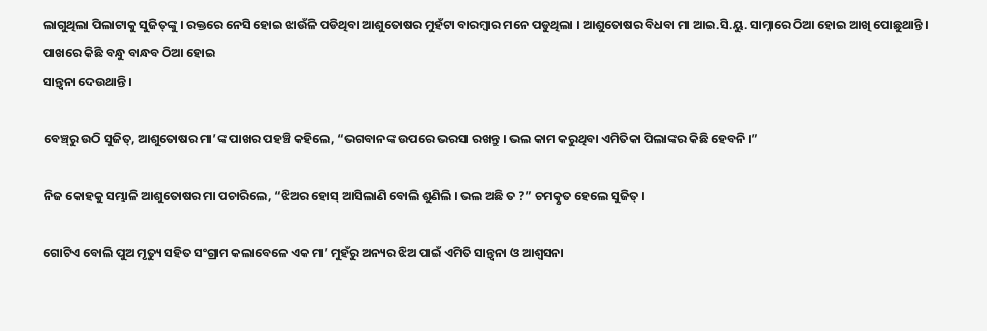ଲାଗୁଥିଲା ପିଲାଟାକୁ ସୁଜିତ୍‌ଙ୍କୁ । ରକ୍ତରେ ନେସି ହୋଇ ଝାଉଁଳି ପଡିଥିବା ଆଶୁତୋଷର ମୁହଁଟା ବାରମ୍ବାର ମନେ ପଡୁଥିଲା । ଆଶୁତୋଷର ବିଧବା ମା ଆଇ.ସି.ୟୁ. ସାମ୍ନାରେ ଠିଆ ହୋଇ ଆଖି ପୋଛୁଥାନ୍ତି । ପାଖରେ କିଛି ବନ୍ଧୁ ବାନ୍ଧବ ଠିଆ ହୋଇ
ସାନ୍ତ୍ୱନା ଦେଉଥାନ୍ତି ।

ବେଞ୍ଚ୍‌ରୁ ଉଠି ସୁଜିତ୍, ଆଶୁତୋଷର ମା’ଙ୍କ ପାଖର ପହଞ୍ଚି କହିଲେ, “ଭଗବାନଙ୍କ ଉପରେ ଭରସା ରଖନ୍ତୁ । ଭଲ କାମ କରୁଥିବା ଏମିତିକା ପିଲାଙ୍କର କିଛି ହେବନି ।”

ନିଜ କୋହକୁ ସମ୍ଭାଳି ଆଶୁତୋଷର ମା ପଚାରିଲେ, “ଝିଅର ହୋସ୍ ଆସିଲାଣି ବୋଲି ଶୁଣିଲି । ଭଲ ଅଛି ତ ?” ଚମତ୍କୃତ ହେଲେ ସୁଜିତ୍ ।

ଗୋଟିଏ ବୋଲି ପୁଅ ମୃତ୍ୟୁ ସହିତ ସଂଗ୍ରାମ କଲାବେଳେ ଏକ ମା’ ମୁହଁରୁ ଅନ୍ୟର ଝିଅ ପାଇଁ ଏମିତି ସାନ୍ତ୍ୱନା ଓ ଆଶ୍ୱସନା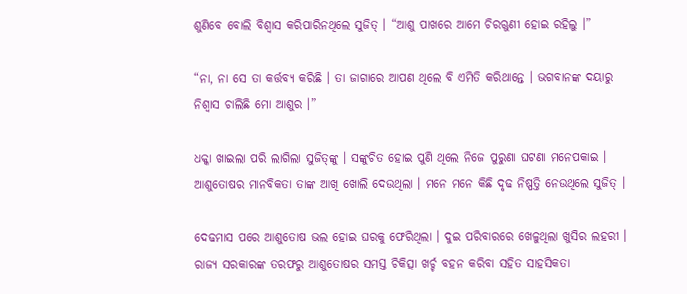ଶୁଣିବେ ବୋଲି ବିଶ୍ୱାସ କରିପାରିନଥିଲେ ସୁଜିତ୍ । “ଆଶୁ ପାଖରେ ଆମେ ଚିରଋୁଣୀ ହୋଇ ରହିଲୁ ।”

“ନା, ନା ସେ ତା କର୍ତ୍ତବ୍ୟ କରିଛି । ତା ଜାଗାରେ ଆପଣ ଥିଲେ ବି ଏମିତି କରିଥାନ୍ତେ । ଭଗବାନଙ୍କ ଦୟାରୁ ନିଶ୍ୱାସ ଚାଲିଛି ମୋ ଆଶୁର ।”

ଧକ୍କା ଖାଇଲା ପରି ଲାଗିଲା ସୁଜିତ୍‌ଙ୍କୁ । ସଙ୍କୁଚିତ ହୋଇ ପୁଣି ଥିଲେ ନିଜେ ପୁରୁଣା ଘଟଣା ମନେପକାଇ । ଆଶୁତୋଷର ମାନବିକତା ତାଙ୍କ ଆଖି ଖୋଲି ଦେଉଥିଲା । ମନେ ମନେ କିଛି ଦୃଢ ନିଷ୍ପତ୍ତି ନେଉଥିଲେ ସୁଜିତ୍ ।

ଦେଢମାସ ପରେ ଆଶୁତୋଷ ଭଲ ହୋଇ ଘରକୁ ଫେରିଥିଲା । ଦୁଇ ପରିବାରରେ ଖେଳୁଥିଲା ଖୁସିର ଲହରୀ । ରାଜ୍ୟ ସରକାରଙ୍କ ତରଫରୁ ଆଶୁତୋଷର ସମସ୍ତ ଚିକିତ୍ସା ଖର୍ଚ୍ଚ ବହନ କରିବା ସହିତ ସାହସିକତା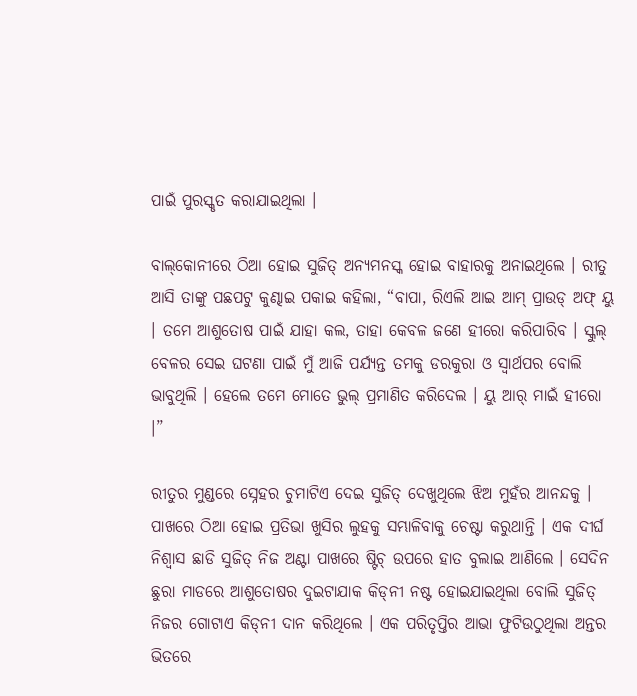ପାଇଁ ପୁରସ୍କୃତ କରାଯାଇଥିଲା ।

ବାଲ୍‌କୋନୀରେ ଠିଆ ହୋଇ ସୁଜିତ୍ ଅନ୍ୟମନସ୍କ ହୋଇ ବାହାରକୁ ଅନାଇଥିଲେ । ରୀତୁ ଆସି ତାଙ୍କୁ ପଛପଟୁ କୁଣ୍ଢାଇ ପକାଇ କହିଲା, “ବାପା, ରିଏଲି ଆଇ ଆମ୍ ପ୍ରାଉଡ୍ ଅଫ୍ ୟୁ । ତମେ ଆଶୁତୋଷ ପାଇଁ ଯାହା କଲ, ତାହା କେବଳ ଜଣେ ହୀରୋ କରିପାରିବ । ସ୍କୁଲ୍‌ ବେଳର ସେଇ ଘଟଣା ପାଇଁ ମୁଁ ଆଜି ପର୍ଯ୍ୟନ୍ତ ତମକୁ ଡରକୁରା ଓ ସ୍ୱାର୍ଥପର ବୋଲି ଭାବୁଥିଲି । ହେଲେ ତମେ ମୋତେ ଭୁଲ୍ ପ୍ରମାଣିତ କରିଦେଲ । ୟୁ ଆର୍ ମାଇଁ ହୀରୋ ।”

ରୀତୁର ମୁଣ୍ଡରେ ସ୍ନେହର ଚୁମାଟିଏ ଦେଇ ସୁଜିତ୍ ଦେଖୁଥିଲେ ଝିଅ ମୁହଁର ଆନନ୍ଦକୁ । ପାଖରେ ଠିଆ ହୋଇ ପ୍ରତିଭା ଖୁସିର ଲୁହକୁ ସମ୍ଭାଳିବାକୁ ଚେଷ୍ଟା କରୁଥାନ୍ତି । ଏକ ଦୀର୍ଘ ନିଶ୍ୱାସ ଛାଡି ସୁଜିତ୍ ନିଜ ଅଣ୍ଟା ପାଖରେ ଷ୍ଟିଚ୍ ଉପରେ ହାତ ବୁଲାଇ ଆଣିଲେ । ସେଦିନ ଛୁରା ମାଡରେ ଆଶୁତୋଷର ଦୁଇଟାଯାକ କିଡ୍‌ନୀ ନଷ୍ଟ ହୋଇଯାଇଥିଲା ବୋଲି ସୁଜିତ୍ ନିଜର ଗୋଟାଏ କିଡ୍‌ନୀ ଦାନ କରିଥିଲେ । ଏକ ପରିତୃପ୍ତିର ଆଭା ଫୁଟିଉଠୁଥିଲା ଅନ୍ତର ଭିତରେ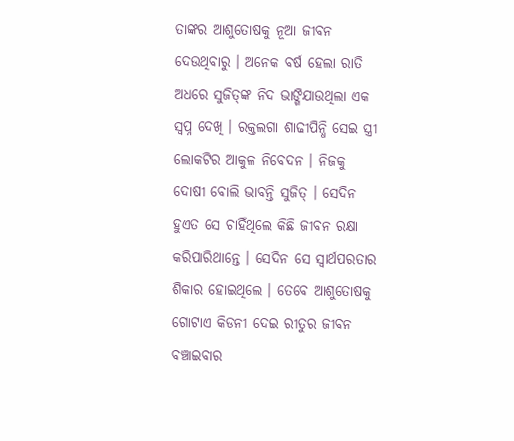ତାଙ୍କର ଆଶୁତୋଷକୁ ନୂଆ ଜୀବନ ଦେଉଥିବାରୁ । ଅନେକ ବର୍ଷ ହେଲା ରାତି ଅଧରେ ସୁଜିତ୍‌ଙ୍କ ନିଦ ଭାଙ୍ଗିଯାଉଥିଲା ଏକ ସ୍ୱପ୍ନ ଦେଖି । ରକ୍ତଲଗା ଶାଢୀପିନ୍ଧି ସେଇ ସ୍ତ୍ରୀ ଲୋକଟିର ଆକୁଳ ନିବେଦନ । ନିଜକୁ ଦୋଷୀ ବୋଲି ଭାବନ୍ତି ସୁଜିତ୍ । ସେଦିନ ହୁଏତ ସେ ଚାହିଁଥିଲେ କିଛି ଜୀବନ ରକ୍ଷା କରିପାରିଥାନ୍ତେ । ସେଦିନ ସେ ସ୍ୱାର୍ଥପରତାର ଶିକାର ହୋଇଥିଲେ । ତେବେ ଆଶୁତୋଷକୁ ଗୋଟାଏ କିଡନୀ ଦେଇ ରୀତୁର ଜୀବନ ବଞ୍ଚାଇବାର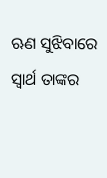ଋଣ ସୁଝିବାରେ ସ୍ୱାର୍ଥ ତାଙ୍କର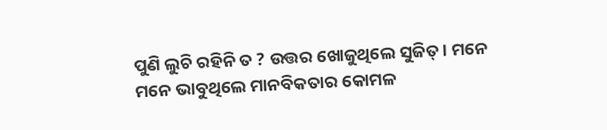ପୁଣି ଲୁଚି ରହିନି ତ ? ଉତ୍ତର ଖୋଜୁଥିଲେ ସୁଜିତ୍ । ମନେ ମନେ ଭାବୁଥିଲେ ମାନବିକତାର କୋମଳ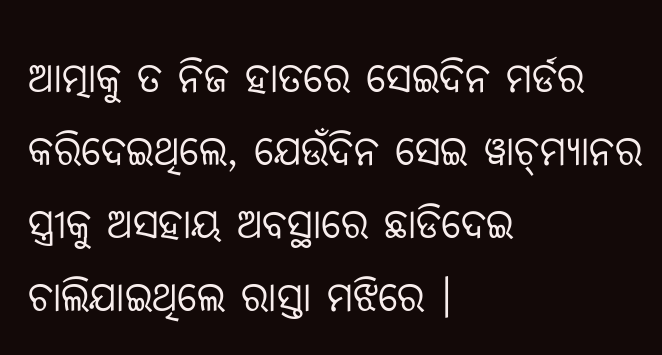ଆତ୍ମାକୁ ତ ନିଜ ହାତରେ ସେଇଦିନ ମର୍ଡର କରିଦେଇଥିଲେ, ଯେଉଁଦିନ ସେଇ ୱାଚ୍‌ମ୍ୟାନର ସ୍ତ୍ରୀକୁ ଅସହାୟ ଅବସ୍ଥାରେ ଛାଡିଦେଇ ଚାଲିଯାଇଥିଲେ ରାସ୍ତା ମଝିରେ ।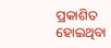ପ୍ରକାଶିତ ହୋଇଥିବା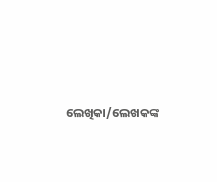ଲେଖିକା/ଲେଖକଙ୍କ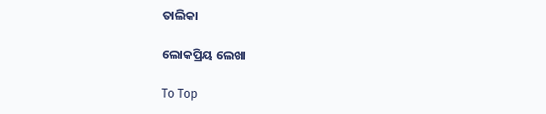ତାଲିକା

ଲୋକପ୍ରିୟ ଲେଖା

To Top